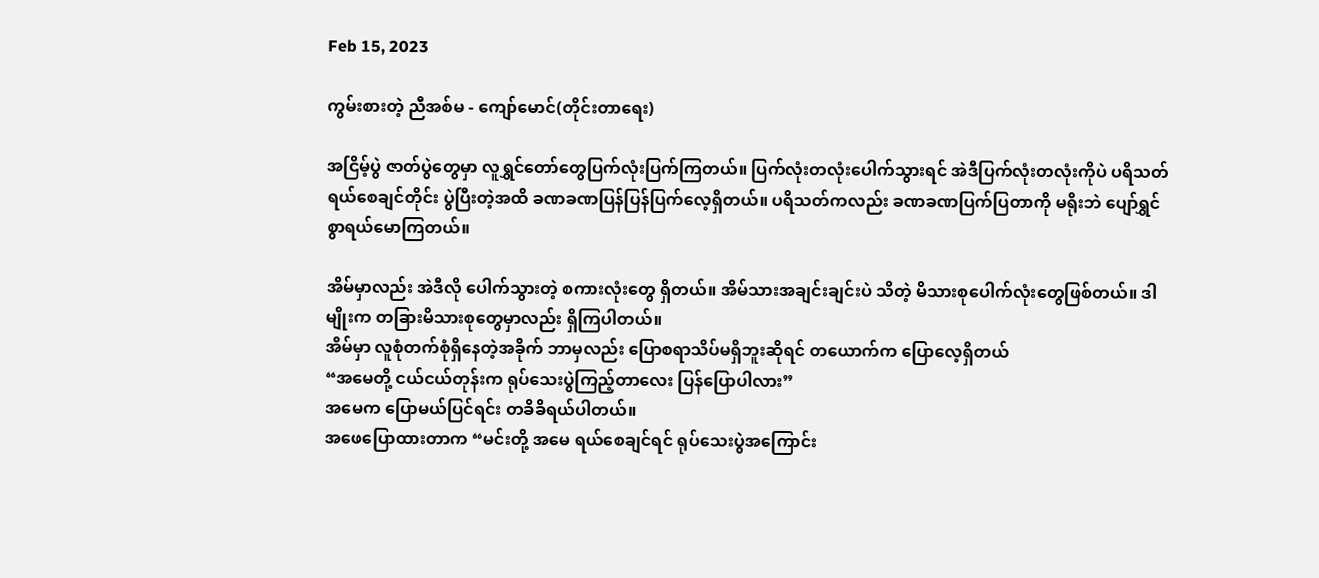Feb 15, 2023

ကွမ်းစားတဲ့ ညီအစ်မ - ကျော်မောင်(တိုင်းတာရေး)

အငြိမ့်ပွဲ ဇာတ်ပွဲတွေမှာ လူရွှင်တော်တွေပြက်လုံးပြက်ကြတယ်။ ပြက်လုံးတလုံးပေါက်သွားရင် အဲဒီပြက်လုံးတလုံးကိုပဲ ပရိသတ်ရယ်စေချင်တိုင်း ပွဲပြီးတဲ့အထိ ခဏခဏပြန်ပြန်ပြက်လေ့ရှိတယ်။ ပရိသတ်ကလည်း ခဏခဏပြက်ပြတာကို မရိုးဘဲ ပျော်ရွှင်စွာရယ်မောကြတယ်။

အိမ်မှာလည်း အဲဒီလို ပေါက်သွားတဲ့ စကားလုံးတွေ ရှိတယ်။ အိမ်သားအချင်းချင်းပဲ သိတဲ့ မိသားစုပေါက်လုံးတွေဖြစ်တယ်။ ဒါမျိုးက တခြားမိသားစုတွေမှာလည်း ရှိကြပါတယ်။
အိမ်မှာ လူစုံတက်စုံရှိနေတဲ့အခိုက် ဘာမှလည်း ပြောစရာသိပ်မရှိဘူးဆိုရင် တယောက်က ပြောလေ့ရှိတယ်
“အမေတို့ ငယ်ငယ်တုန်းက ရုပ်သေးပွဲကြည့်တာလေး ပြန်ပြောပါလား”
အမေက ပြောမယ်ပြင်ရင်း တခိခိရယ်ပါတယ်။
အဖေပြောထားတာက “မင်းတို့ အမေ ရယ်စေချင်ရင် ရုပ်သေးပွဲအကြောင်း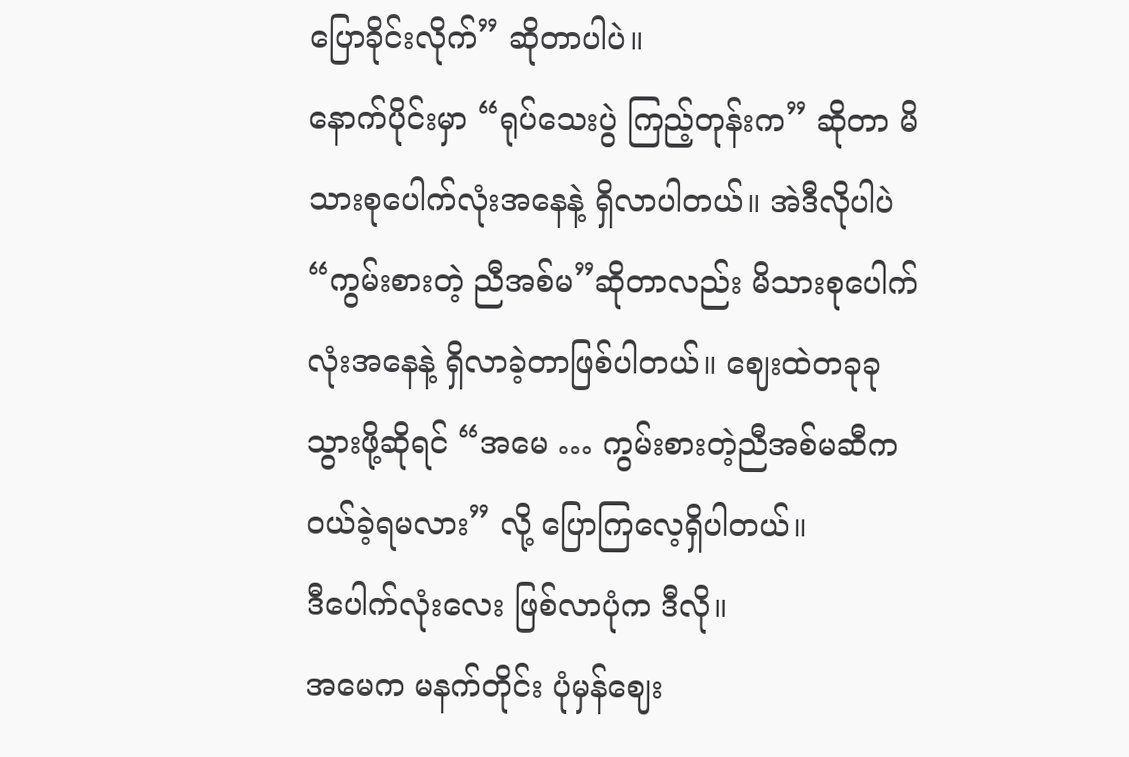ပြောခိုင်းလိုက်” ဆိုတာပါပဲ။
နောက်ပိုင်းမှာ “ရုပ်သေးပွဲ ကြည့်တုန်းက” ဆိုတာ မိသားစုပေါက်လုံးအနေနဲ့ ရှိလာပါတယ်။ အဲဒီလိုပါပဲ “ကွမ်းစားတဲ့ ညီအစ်မ”ဆိုတာလည်း မိသားစုပေါက်လုံးအနေနဲ့ ရှိလာခဲ့တာဖြစ်ပါတယ်။ ဈေးထဲတခုခုသွားဖို့ဆိုရင် “အမေ … ကွမ်းစားတဲ့ညီအစ်မဆီက ဝယ်ခဲ့ရမလား” လို့ ပြောကြလေ့ရှိပါတယ်။
ဒီပေါက်လုံးလေး ဖြစ်လာပုံက ဒီလို။
အမေက မနက်တိုင်း ပုံမှန်ဈေး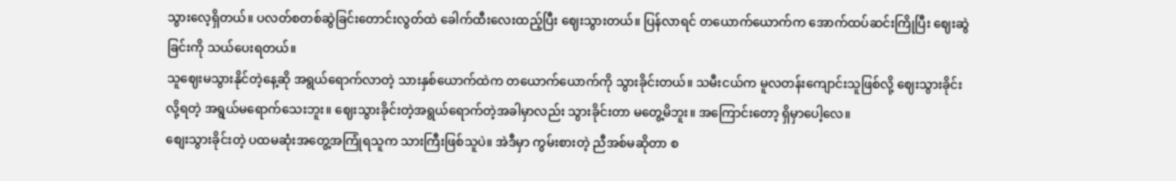သွားလေ့ရှိတယ်။ ပလတ်စတစ်ဆွဲခြင်းတောင်းလွတ်ထဲ ခေါက်ထီးလေးထည့်ပြီး ဈေးသွားတယ်။ ပြန်လာရင် တယောက်ယောက်က အောက်ထပ်ဆင်းကြိုပြီး ဈေးဆွဲခြင်းကို သယ်ပေးရတယ်။
သူဈေးမသွားနိုင်တဲ့နေ့ဆို အရွယ်ရောက်လာတဲ့ သားနှစ်ယောက်ထဲက တယောက်ယောက်ကို သွားခိုင်းတယ်။ သမီးငယ်က မူလတန်းကျောင်းသူဖြစ်လို့ ဈေးသွားခိုင်းလို့ရတဲ့ အရွယ်မရောက်သေးဘူး။ ဈေးသွားခိုင်းတဲ့အရွယ်ရောက်တဲ့အခါမှာလည်း သွားခိုင်းတာ မတွေ့မိဘူး။ အကြောင်းတော့ ရှိမှာပေါ့လေ။
စျေးသွားခိုင်းတဲ့ ပထမဆုံးအတွေ့အကြုံရသူက သားကြီးဖြစ်သူပဲ။ အဲဒီမှာ ကွမ်းစားတဲ့ ညီအစ်မဆိုတာ စ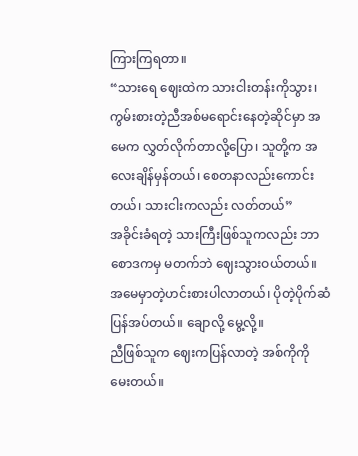ကြားကြရတာ။
“သားရေ ဈေးထဲက သားငါးတန်းကိုသွား၊ ကွမ်းစားတဲ့ညီအစ်မရောင်းနေတဲ့ဆိုင်မှာ အမေက လွှတ်လိုက်တာလို့ပြော၊ သူတို့က အလေးချိန်မှန်တယ်၊ စေတနာလည်းကောင်းတယ်၊ သားငါးကလည်း လတ်တယ်”
အခိုင်းခံရတဲ့ သားကြီးဖြစ်သူကလည်း ဘာစောဒကမှ မတက်ဘဲ ဈေးသွားဝယ်တယ်။ အမေမှာတဲ့ဟင်းစားပါလာတယ်၊ ပိုတဲ့ပိုက်ဆံပြန်အပ်တယ်။ ချောလို့ မွေ့လို့။
ညီဖြစ်သူက ဈေးကပြန်လာတဲ့ အစ်ကိုကို မေးတယ်။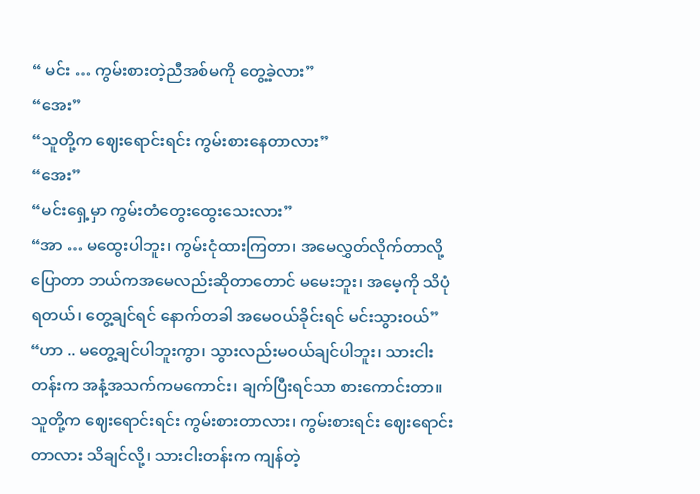“ မင်း … ကွမ်းစားတဲ့ညီအစ်မကို တွေ့ခဲ့လား”
“အေး”
“သူတို့က ဈေးရောင်းရင်း ကွမ်းစားနေတာလား”
“အေး”
“မင်းရှေ့မှာ ကွမ်းတံတွေးထွေးသေးလား”
“အာ … မထွေးပါဘူး၊ ကွမ်းငုံထားကြတာ၊ အမေလွှတ်လိုက်တာလို့ ပြောတာ ဘယ်ကအမေလည်းဆိုတာတောင် မမေးဘူး၊ အမေ့ကို သိပုံရတယ်၊ တွေ့ချင်ရင် နောက်တခါ အမေဝယ်ခိုင်းရင် မင်းသွားဝယ်”
“ဟာ .. မတွေ့ချင်ပါဘူးကွာ၊ သွားလည်းမဝယ်ချင်ပါဘူး၊ သားငါးတန်းက အနံ့အသက်ကမကောင်း၊ ချက်ပြီးရင်သာ စားကောင်းတာ။ သူတို့က ဈေးရောင်းရင်း ကွမ်းစားတာလား၊ ကွမ်းစားရင်း ဈေးရောင်းတာလား သိချင်လို့၊ သားငါးတန်းက ကျန်တဲ့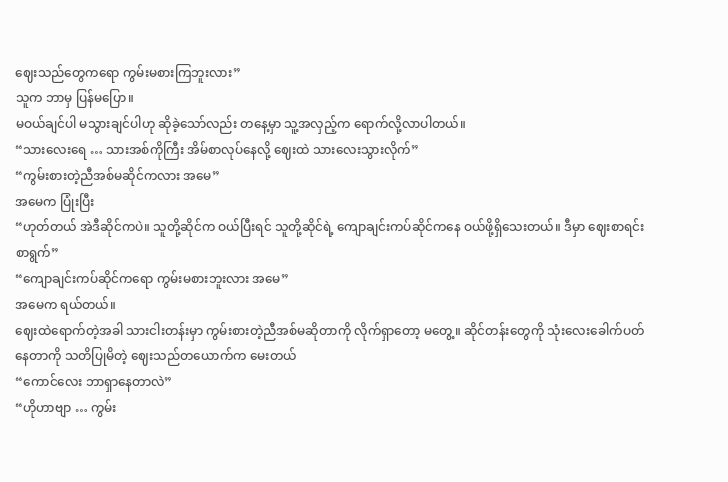ဈေးသည်တွေကရော ကွမ်းမစားကြဘူးလား”
သူက ဘာမှ ပြန်မပြော။
မဝယ်ချင်ပါ မသွားချင်ပါဟု ဆိုခဲ့သော်လည်း တနေ့မှာ သူ့အလှည့်က ရောက်လို့လာပါတယ်။
“သားလေးရေ … သားအစ်ကိုကြီး အိမ်စာလုပ်နေလို့ ဈေးထဲ သားလေးသွားလိုက်”
“ကွမ်းစားတဲ့ညီအစ်မဆိုင်ကလား အမေ”
အမေက ပြုံးပြီး
“ဟုတ်တယ် အဲဒီဆိုင်ကပဲ။ သူတို့ဆိုင်က ဝယ်ပြီးရင် သူတို့ဆိုင်ရဲ့ ကျောချင်းကပ်ဆိုင်ကနေ ဝယ်ဖို့ရှိသေးတယ်။ ဒီမှာ ဈေးစာရင်းစာရွက်”
“ကျောချင်းကပ်ဆိုင်ကရော ကွမ်းမစားဘူးလား အမေ”
အမေက ရယ်တယ်။
ဈေးထဲရောက်တဲ့အခါ သားငါးတန်းမှာ ကွမ်းစားတဲ့ညီအစ်မဆိုတာကို လိုက်ရှာတော့ မတွေ့။ ဆိုင်တန်းတွေကို သုံးလေးခေါက်ပတ်နေတာကို သတိပြုမိတဲ့ ဈေးသည်တယောက်က မေးတယ်
“ကောင်လေး ဘာရှာနေတာလဲ”
“ဟိုဟာဗျာ … ကွမ်း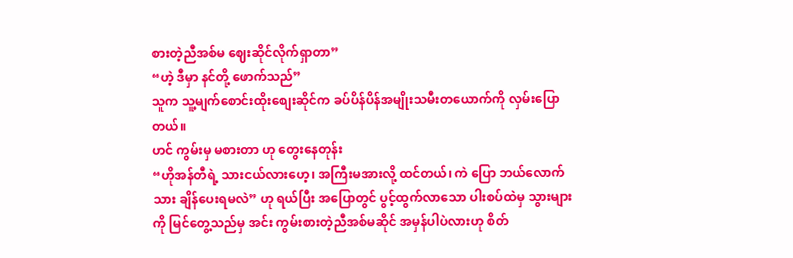စားတဲ့ညီအစ်မ ဈေးဆိုင်လိုက်ရှာတာ”
“ဟဲ့ ဒီမှာ နင်တို့ ဖောက်သည်”
သူက သူ့မျက်စောင်းထိုးစျေးဆိုင်က ခပ်ပိန်ပိန်အမျိုးသမီးတယောက်ကို လှမ်းပြောတယ်။
ဟင် ကွမ်းမှ မစားတာ ဟု တွေးနေတုန်း
“ဟိုအန်တီရဲ့ သားငယ်လားဟေ့၊ အကြီးမအားလို့ ထင်တယ်၊ ကဲ ပြော ဘယ်လောက်သား ချိန်ပေးရမလဲ” ဟု ရယ်ပြီး အပြောတွင် ပွင့်ထွက်လာသော ပါးစပ်ထဲမှ သွားများကို မြင်တွေ့သည်မှ အင်း ကွမ်းစားတဲ့ညီအစ်မဆိုင် အမှန်ပါပဲလားဟု စိတ်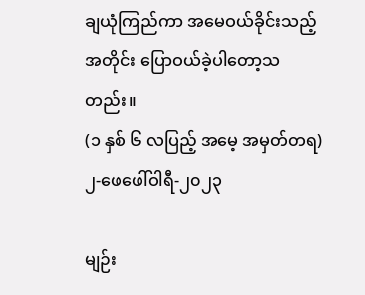ချယုံကြည်ကာ အမေဝယ်ခိုင်းသည့်အတိုင်း ပြောဝယ်ခဲ့ပါတော့သတည်း။
(၁ နှစ် ၆ လပြည့် အမေ့ အမှတ်တရ)
၂-ဖေဖေါ်ဝါရီ-၂၀၂၃

မျဉ်း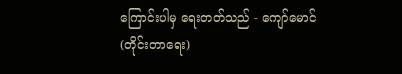ကြောင်းပါမှ ရေးတတ်သည် - ကျော်မောင်(တိုင်းတာရေး)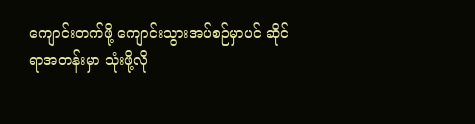ကျောင်းတက်ဖို့ ကျောင်းသွားအပ်စဉ်မှာပင် ဆိုင်ရာအတန်းမှာ သုံးဖို့လို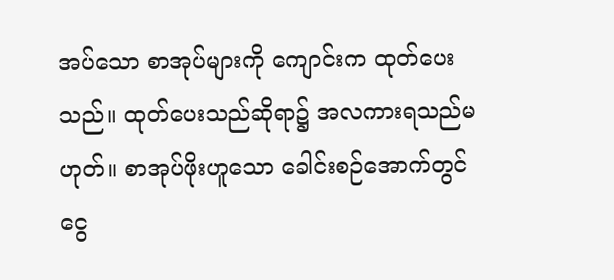အပ်သော စာအုပ်များကို ကျောင်းက ထုတ်ပေးသည်။ ထုတ်ပေးသည်ဆိုရာ၌ အလကားရသည်မဟုတ်။ စာအုပ်ဖိုးဟူသော ခေါင်းစဉ်အောက်တွင် ငွေ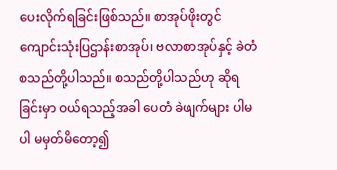ပေးလိုက်ရခြင်းဖြစ်သည်။ စာအုပ်ဖိုးတွင် ကျောင်းသုံးပြဌာန်းစာအုပ်၊ ဗလာစာအုပ်နှင့် ခဲတံ စသည်တို့ပါသည်။ စသည်တို့ပါသည်ဟု ဆိုရခြင်းမှာ ဝယ်ရသည့်အခါ ပေတံ ခဲဖျက်များ ပါမပါ မမှတ်မိတော့၍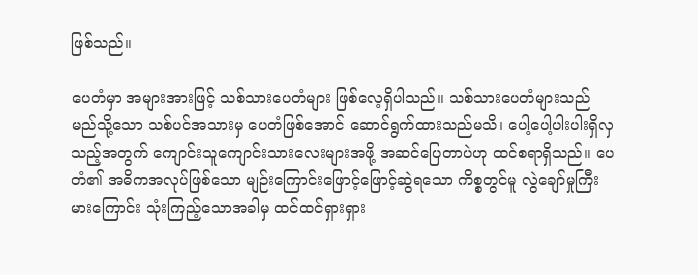ဖြစ်သည်။

ပေတံမှာ အများအားဖြင့် သစ်သားပေတံများ ဖြစ်လေ့ရှိပါသည်။ သစ်သားပေတံများသည် မည်သို့သော သစ်ပင်အသားမှ ပေတံဖြစ်အောင် ဆောင်ရွက်ထားသည်မသိ၊ ပေါ့ပေါ့ပါးပါးရှိလှသည့်အတွက် ကျောင်းသူကျောင်းသားလေးများအဖို့ အဆင်ပြေတာပဲဟု ထင်စရာရှိသည်။ ပေတံ၏ အဓိကအလုပ်ဖြစ်သော မျဉ်းကြောင်းဖြောင့်ဖြောင့်ဆွဲရသော ကိစ္စတွင်မူ လွဲချော်မှုကြီးမားကြောင်း သုံးကြည့်သောအခါမှ ထင်ထင်ရှားရှား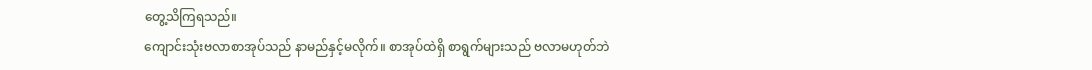တွေ့သိကြရသည်။
ကျောင်းသုံးဗလာစာအုပ်သည် နာမည်နှင့်မလိုက်။ စာအုပ်ထဲရှိ စာရွက်များသည် ဗလာမဟုတ်ဘဲ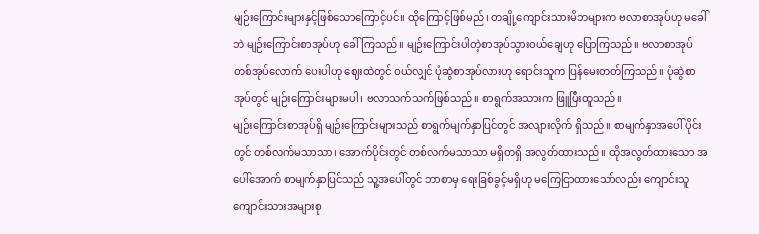မျဉ်းကြောင်းများနှင့်ဖြစ်သောကြောင့်ပင်။ ထိုကြောင့်ဖြစ်မည်၊ တချို့ကျောင်းသားမိဘများက ဗလာစာအုပ်ဟု မခေါ်ဘဲ မျဉ်းကြောင်းစာအုပ်ဟု ခေါ်ကြသည်။ မျဉ်းကြောင်းပါတဲ့စာအုပ်သွားဝယ်ချေဟု ပြောကြသည်။ ဗလာစာအုပ်တစ်အုပ်လောက် ပေးပါဟု ဈေးထဲတွင် ဝယ်လျှင် ပုံဆွဲစာအုပ်လားဟု ရောင်းသူက ပြန်မေးတတ်ကြသည်။ ပုံဆွဲစာအုပ်တွင် မျဉ်းကြောင်းများမပါ၊ ဗလာသက်သက်ဖြစ်သည်။ စာရွက်အသားက ဖြူပြီးထူသည်။
မျဉ်းကြောင်းစာအုပ်ရှိ မျဉ်းကြောင်းများသည် စာရွက်မျက်နှာပြင်တွင် အလျားလိုက် ရှိသည်။ စာမျက်နှာအပေါ် ပိုင်းတွင် တစ်လက်မသာသာ၊ အောက်ပိုင်းတွင် တစ်လက်မသာသာ မရှိတရှိ အလွတ်ထားသည်။ ထိုအလွတ်ထားသော အပေါ်အောက် စာမျက်နှာပြင်သည် သူ့အပေါ်တွင် ဘာစာမှ ရေးခြစ်ခွင့်မရှိဟု မကြေငြာထားသော်လည်း ကျောင်းသူကျောင်းသားအများစု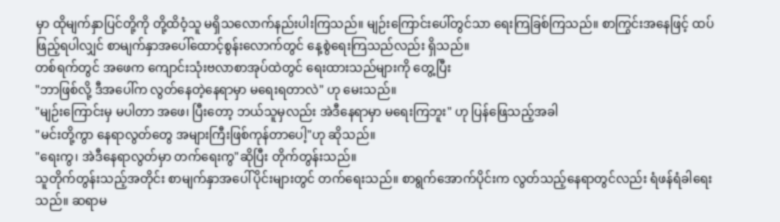မှာ ထိုမျက်နှာပြင်တို့ကို တို့ထိဝံ့သူ မရှိသလောက်နည်းပါးကြသည်။ မျဉ်းကြောင်းပေါ်တွင်သာ ရေးကြခြစ်ကြသည်။ စာကြွင်းအနေဖြင့် ထပ်ဖြည့်ရပါလျှင် စာမျက်နှာအပေါ်ထောင့်စွန်းလောက်တွင် နေ့စွဲရေးကြသည်လည်း ရှိသည်။
တစ်ရက်တွင် အဖေက ကျောင်းသုံးဗလာစာအုပ်ထဲတွင် ရေးထားသည်များကို တွေ့ပြီး
"ဘာဖြစ်လို့ ဒီအပေါ်က လွတ်နေတဲ့နေရာမှာ မရေးရတာလဲ" ဟု မေးသည်။
"မျဉ်းကြောင်းမှ မပါတာ အဖေ၊ ပြီးတော့ ဘယ်သူမှလည်း အဲဒီနေရာမှာ မရေးကြဘူး" ဟု ပြန်ဖြေသည့်အခါ
"မင်းတို့ကွာ နေရာလွတ်တွေ အများကြီးဖြစ်ကုန်တာပေါ့"ဟု ဆိုသည်။
"ရေးကွ၊ အဲဒီနေရာလွတ်မှာ တက်ရေးကွ"ဆိုပြီး တိုက်တွန်းသည်။
သူတိုက်တွန်းသည့်အတိုင်း စာမျက်နှာအပေါ်ပိုင်းများတွင် တက်ရေးသည်။ စာရွက်အောက်ပိုင်းက လွတ်သည့်နေရာတွင်လည်း ရံဖန်ရံခါရေးသည်။ ဆရာမ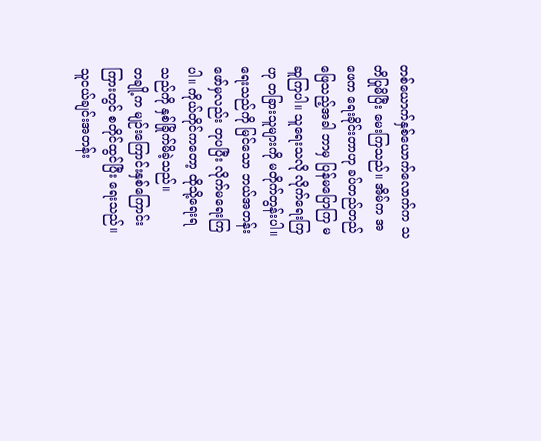တစ်ယောက်နှစ်ယောက်လောက်က သတိပြုမိပြီး မေးကြသည်။ အိမ်က အဖေက ရေးခိုင်းတာဟု ခပ်တည်တည်ဖြေသည့်အခါ ဘာမှ ပြန်မပြောကြ မဆူကြပါ။ သူရေးသလို လိုက်ရေးကြဟု တခြားသူများကို မတိုက်တွန်းပါ။ ရေးသည်ကို မြင်သော ဘယ်အတန်းဖော်မှလည်း တုပပြီး လိုက်မရေးကြပါ။ ကိုယ်တိုင်ကတော့ ထိုသို့ရေးရသည်ကို နှစ်ခြိုက်မိခဲ့သည်။
တချို့က မျဉ်းကြောင်းနှစ်ကြောင်းကြားတွင် စတိုင်ထွင်ပြီး ရေးသည်။ သူငယ်ချင်းအတန်း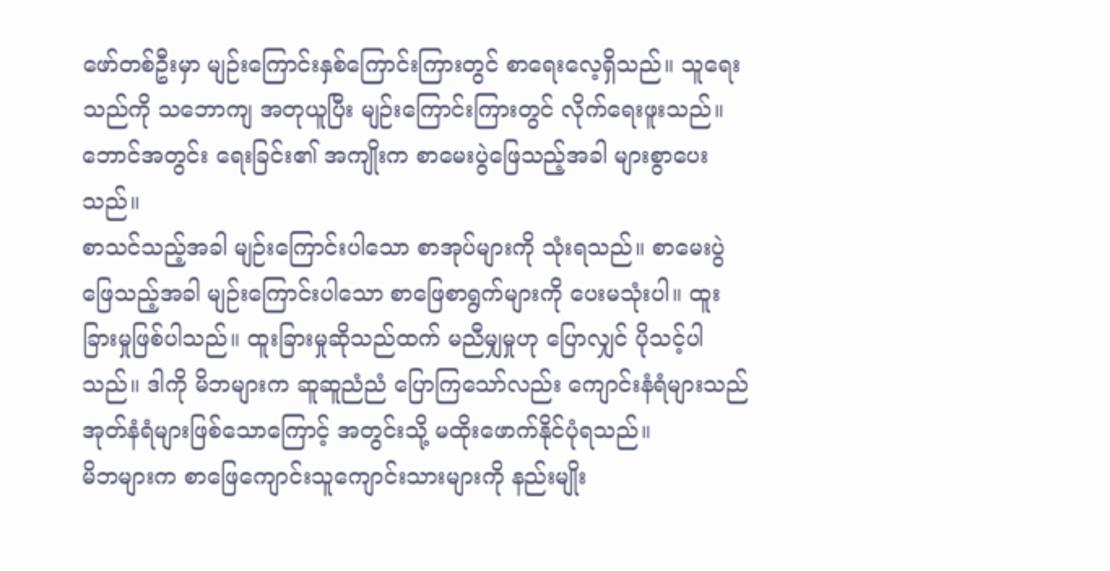ဖော်တစ်ဦးမှာ မျဉ်းကြောင်းနှစ်ကြောင်းကြားတွင် စာရေးလေ့ရှိသည်။ သူရေးသည်ကို သဘောကျ အတုယူပြီး မျဉ်းကြောင်းကြားတွင် လိုက်ရေးဖူးသည်။ ဘောင်အတွင်း ရေးခြင်း၏ အကျိုးက စာမေးပွဲဖြေသည့်အခါ များစွာပေးသည်။
စာသင်သည့်အခါ မျဉ်းကြောင်းပါသော စာအုပ်များကို သုံးရသည်။ စာမေးပွဲဖြေသည့်အခါ မျဉ်းကြောင်းပါသော စာဖြေစာရွက်များကို ပေးမသုံးပါ။ ထူးခြားမှုဖြစ်ပါသည်။ ထူးခြားမှုဆိုသည်ထက် မညီမျှမှုဟု ပြောလျှင် ပိုသင့်ပါသည်။ ဒါကို မိဘများက ဆူဆူညံညံ ပြောကြသော်လည်း ကျောင်းနံရံများသည် အုတ်နံရံများဖြစ်သောကြောင့် အတွင်းသို့ မထိုးဖောက်နိုင်ပုံရသည်။
မိဘများက စာဖြေကျောင်းသူကျောင်းသားများကို နည်းမျိုး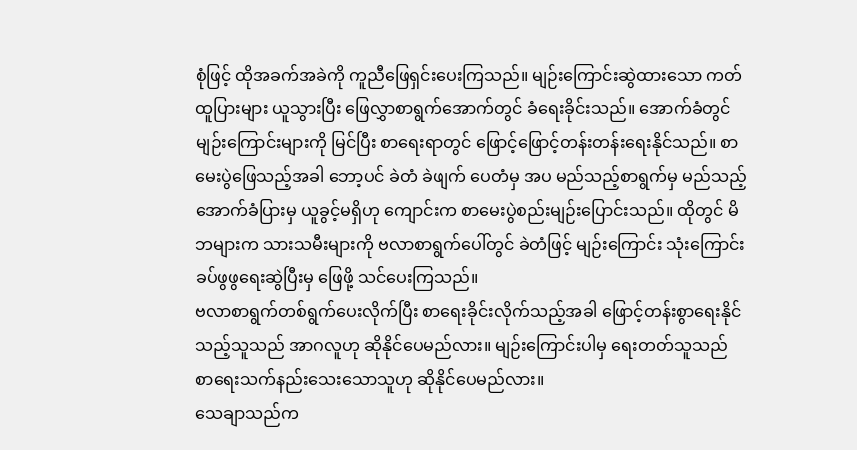စုံဖြင့် ထိုအခက်အခဲကို ကူညီဖြေရှင်းပေးကြသည်။ မျဉ်းကြောင်းဆွဲထားသော ကတ်ထူပြားများ ယူသွားပြီး ဖြေလွှာစာရွက်အောက်တွင် ခံရေးခိုင်းသည်။ အောက်ခံတွင် မျဉ်းကြောင်းများကို မြင်ပြီး စာရေးရာတွင် ဖြောင့်ဖြောင့်တန်းတန်းရေးနိုင်သည်။ စာမေးပွဲဖြေသည့်အခါ ဘော့ပင် ခဲတံ ခဲဖျက် ပေတံမှ အပ မည်သည့်စာရွက်မှ မည်သည့်အောက်ခံပြားမှ ယူခွင့်မရှိဟု ကျောင်းက စာမေးပွဲစည်းမျဉ်းပြောင်းသည်။ ထိုတွင် မိဘများက သားသမီးများကို ဗလာစာရွက်ပေါ်တွင် ခဲတံဖြင့် မျဉ်းကြောင်း သုံးကြောင်းခပ်ဖွဖွရေးဆွဲပြီးမှ ဖြေဖို့ သင်ပေးကြသည်။
ဗလာစာရွက်တစ်ရွက်ပေးလိုက်ပြီး စာရေးခိုင်းလိုက်သည့်အခါ ဖြောင့်တန်းစွာရေးနိုင်သည့်သူသည် အာဂလူဟု ဆိုနိုင်ပေမည်လား။ မျဉ်းကြောင်းပါမှ ရေးတတ်သူသည် စာရေးသက်နည်းသေးသောသူဟု ဆိုနိုင်ပေမည်လား။
သေချာသည်က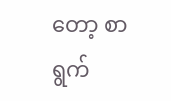တော့ စာရွက်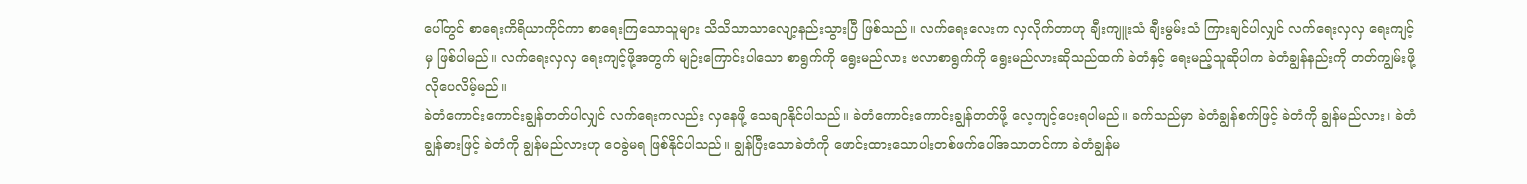ပေါ်တွင် စာရေးကိရိယာကိုင်ကာ စာရေးကြသောသူများ သိသိသာသာလျော့နည်းသွားပြီ ဖြစ်သည်။ လက်ရေးလေးက လှလိုက်တာဟု ချီးကျူးသံ ချီးမွမ်းသံ ကြားချင်ပါလျှင် လက်ရေးလှလှ ရေးကျင့်မှ ဖြစ်ပါမည်။ လက်ရေးလှလှ ရေးကျင့်ဖို့အတွက် မျဉ်းကြောင်းပါသော စာရွက်ကို ရွေးမည်လား ဗလာစာရွက်ကို ရွေးမည်လားဆိုသည်ထက် ခဲတံနှင့် ရေးမည့်သူဆိုပါက ခဲတံချွန်နည်းကို တတ်ကျွမ်းဖို့လိုပေလိမ့်မည်။
ခဲတံကောင်းကောင်းချွန်တတ်ပါလျှင် လက်ရေးကလည်း လှနေဖို့ သေချာနိုင်ပါသည်။ ခဲတံကောင်းကောင်းချွန်တတ်ဖို့ လေ့ကျင့်ပေးရပါမည်။ ခက်သည်မှာ ခဲတံချွန်စက်ဖြင့် ခဲတံကို ချွန်မည်လား၊ ခဲတံချွန်ဓားဖြင့် ခဲတံကို ချွန်မည်လားဟု ဝေခွဲမရ ဖြစ်နိုင်ပါသည်။ ချွန်ပြီးသောခဲတံကို ဖောင်းထားသောပါးတစ်ဖက်ပေါ်အသာတင်ကာ ခဲတံချွန်မ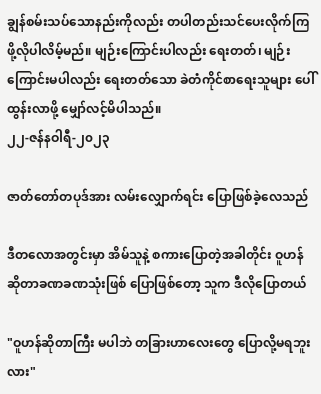ချွန်စမ်းသပ်သောနည်းကိုလည်း တပါတည်းသင်ပေးလိုက်ကြဖို့လိုပါလိမ့်မည်။ မျဉ်းကြောင်းပါလည်း ရေးတတ်၊ မျဉ်းကြောင်းမပါလည်း ရေးတတ်သော ခဲတံကိုင်စာရေးသူများ ပေါ်ထွန်းလာဖို့ မျှော်လင့်မိပါသည်။
၂၂-ဇန်နဝါရီ-၂၀၂၃

ဇာတ်တော်တပုဒ်အား လမ်းလျှောက်ရင်း ပြောဖြစ်ခဲ့လေသည်

ဒီတလောအတွင်းမှာ အိမ်သူနဲ့ စကားပြောတဲ့အခါတိုင်း ဝူဟန် ဆိုတာခဏခဏသုံးဖြစ် ပြောဖြစ်တော့ သူက ဒီလိုပြောတယ်

"ဝူဟန်ဆိုတာကြီး မပါဘဲ တခြားဟာလေးတွေ ပြောလို့မရဘူးလား"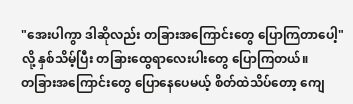"အေးပါကွာ ဒါဆိုလည်း တခြားအကြောင်းတွေ ပြောကြတာပေါ့"လို့ နှစ်သိမ့်ပြီး တခြားထွေရာလေးပါးတွေ ပြောကြတယ်။
တခြားအကြောင်းတွေ ပြောနေပေမယ့် စိတ်ထဲသိပ်တော့ ကျေ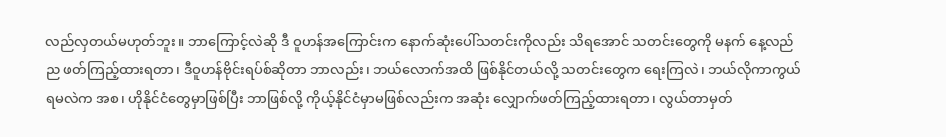လည်လှတယ်မဟုတ်ဘူး။ ဘာကြောင့်လဲဆို ဒီ ဝူဟန်အကြောင်းက နောက်ဆုံးပေါ်သတင်းကိုလည်း သိရအောင် သတင်းတွေကို မနက် နေ့လည် ည ဖတ်ကြည့်ထားရတာ၊ ဒီဝူဟန်ဗိုင်းရပ်စ်ဆိုတာ ဘာလည်း၊ ဘယ်လောက်အထိ ဖြစ်နိုင်တယ်လို့ သတင်းတွေက ရေးကြလဲ၊ ဘယ်လိုကာကွယ်ရမလဲက အစ၊ ဟိုနိုင်ငံတွေမှာဖြစ်ပြီး ဘာဖြစ်လို့ ကိုယ့်နိုင်ငံမှာမဖြစ်လည်းက အဆုံး လျှောက်ဖတ်ကြည့်ထားရတာ၊ လွယ်တာမှတ်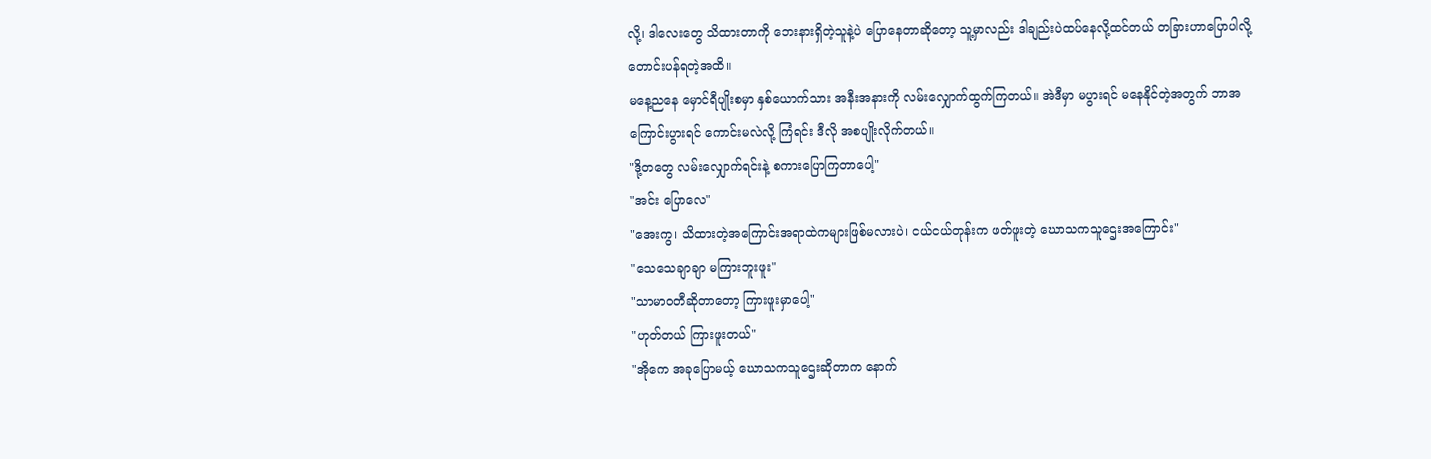လို့၊ ဒါလေးတွေ သိထားတာကို ဘေးနားရှိတဲ့သူနဲ့ပဲ ပြောနေတာဆိုတော့ သူ့မှာလည်း ဒါချည်းပဲထပ်နေလို့ထင်တယ် တခြားဟာပြောပါလို့ တောင်းပန်ရတဲ့အထိ။
မနေ့ညနေ မှောင်ရီပျိုးစမှာ နှစ်ယောက်သား အနီးအနားကို လမ်းလျှောက်ထွက်ကြတယ်။ အဲဒီမှာ မပွားရင် မနေနိုင်တဲ့အတွက် ဘာအကြောင်းပွားရင် ကောင်းမလဲလို့ ကြံရင်း ဒီလို အစပျိုးလိုက်တယ်။
"ဒို့တတွေ လမ်းလျှောက်ရင်းနဲ့ စကားပြောကြတာပေါ့"
"အင်း ပြောလေ"
"အေးကွ၊ သိထားတဲ့အကြောင်းအရာထဲကများဖြစ်မလားပဲ၊ ငယ်ငယ်တုန်းက ဖတ်ဖူးတဲ့ ဃောသကသူဌေးအကြောင်း"
"သေသေချာချာ မကြားဘူးဖူး"
"သာမာဝတီဆိုတာတော့ ကြားဖူးမှာပေါ့"
"ဟုတ်တယ် ကြားဖူးတယ်"
"အိုကေ အခုပြောမယ့် ဃောသကသူဌေးဆိုတာက နောက်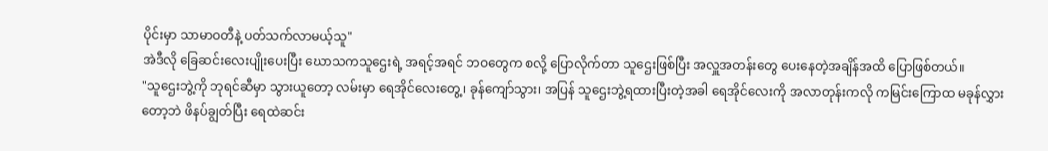ပိုင်းမှာ သာမာဝတီနဲ့ ပတ်သက်လာမယ့်သူ"
အဲဒီလို ခြေဆင်းလေးပျိုးပေးပြီး ဃောသကသူဌေးရဲ့ အရင့်အရင် ဘဝတွေက စလို့ ပြောလိုက်တာ သူဌေးဖြစ်ပြီး အလှူအတန်းတွေ ပေးနေတဲ့အချိန်အထိ ပြောဖြစ်တယ်။
"သူဌေးဘွဲ့ကို ဘုရင်ဆီမှာ သွားယူတော့ လမ်းမှာ ရေအိုင်လေးတွေ့၊ ခုန်ကျော်သွား၊ အပြန် သူဌေးဘွဲ့ရထားပြီးတဲ့အခါ ရေအိုင်လေးကို အလာတုန်းကလို ကမြင်းကြောထ မခုန်လွှားတော့ဘဲ ဖိနပ်ချွတ်ပြီး ရေထဲဆင်း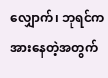လျှောက်၊ ဘုရင်က အားနေတဲ့အတွက်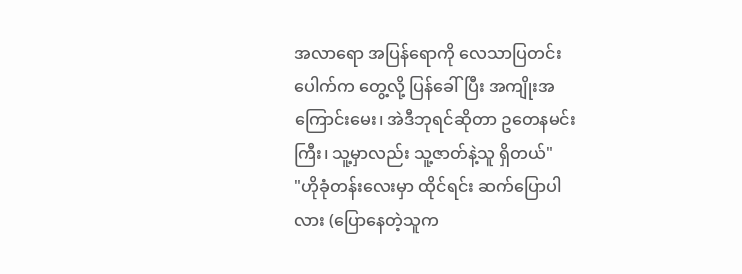အလာရော အပြန်ရောကို လေသာပြတင်းပေါက်က တွေ့လို့ ပြန်ခေါ်ပြီး အကျိုးအကြောင်းမေး၊ အဲဒီဘုရင်ဆိုတာ ဥတေနမင်းကြီး၊ သူ့မှာလည်း သူ့ဇာတ်နဲ့သူ ရှိတယ်"
"ဟိုခုံတန်းလေးမှာ ထိုင်ရင်း ဆက်ပြောပါလား (ပြောနေတဲ့သူက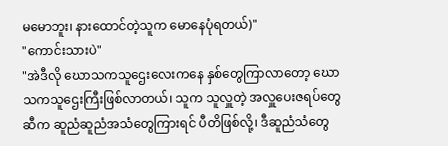မမောဘူး၊ နားထောင်တဲ့သူက မောနေပုံရတယ်)"
"ကောင်းသားပဲ"
"အဲဒီလို ဃောသကသူဌေးလေးကနေ နှစ်တွေကြာလာတော့ ဃောသကသူဌေးကြီးဖြစ်လာတယ်၊ သူက သူလှူတဲ့ အလှူပေးဇရပ်တွေဆီက ဆူညံဆူညံအသံတွေကြားရင် ပီတိဖြစ်လို့၊ ဒီဆူညံသံတွေ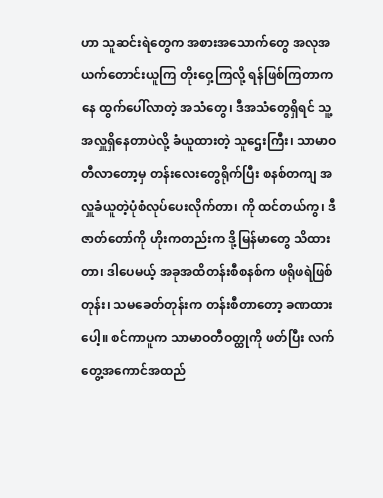ဟာ သူဆင်းရဲတွေက အစားအသောက်တွေ အလုအယက်တောင်းယူကြ တိုးဝှေ့ကြလို့ ရန်ဖြစ်ကြတာကနေ ထွက်ပေါ်လာတဲ့ အသံတွေ၊ ဒီအသံတွေရှိရင် သူ့အလှူရှိနေတာပဲလို့ ခံယူထားတဲ့ သူဌေးကြီး၊ သာမာဝတီလာတော့မှ တန်းလေးတွေရိုက်ပြီး စနစ်တကျ အလှူခံယူတဲ့ပုံစံလုပ်ပေးလိုက်တာ၊ ကို ထင်တယ်ကွ၊ ဒီဇာတ်တော်ကို ဟိုးကတည်းက ဒို့မြန်မာတွေ သိထားတာ၊ ဒါပေမယ့် အခုအထိတန်းစီစနစ်က ဖရိုဖရဲဖြစ်တုန်း၊ သမခေတ်တုန်းက တန်းစီတာတော့ ခဏထားပေါ့။ စင်ကာပူက သာမာဝတီဝတ္ထုကို ဖတ်ပြီး လက်တွေ့အကောင်အထည်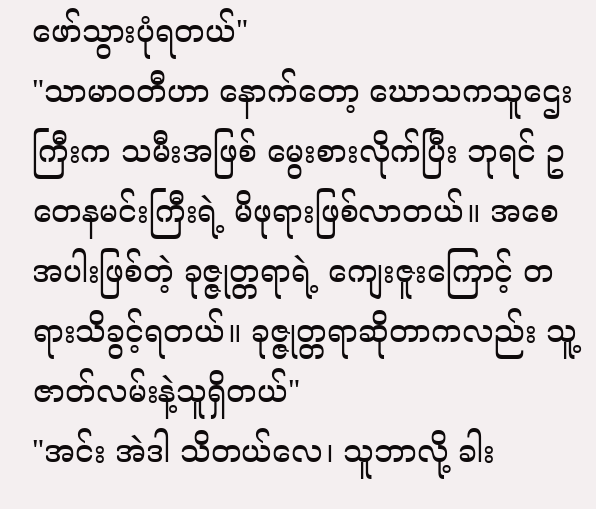ဖော်သွားပုံရတယ်"
"သာမာဝတီဟာ နောက်တော့ ဃောသကသူဌေးကြီးက သမီးအဖြစ် မွေးစားလိုက်ပြီး ဘုရင် ဥတေနမင်းကြီးရဲ့ မိဖုရားဖြစ်လာတယ်။ အစေအပါးဖြစ်တဲ့ ခုဇ္ဇုတ္တရာရဲ့ ကျေးဇူးကြောင့် တရားသိခွင့်ရတယ်။ ခုဇ္ဇုတ္တရာဆိုတာကလည်း သူ့ဇာတ်လမ်းနဲ့သူရှိတယ်"
"အင်း အဲဒါ သိတယ်လေ၊ သူဘာလို့ ခါး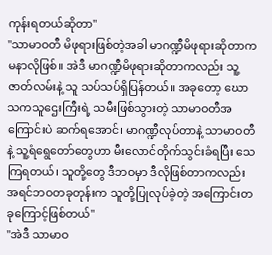ကုန်းရတယ်ဆိုတာ"
"သာမာဝတီ မိဖုရားဖြစ်တဲ့အခါ မာဂဏ္ဍီမိဖုရားဆိုတာက မနာလိုဖြစ်။ အဲဒီ မာဂဏ္ဍီမိဖုရားဆိုတာကလည်း သူ့ဇာတ်လမ်းနဲ့ သူ သပ်သပ်ရှိပြန်တယ်။ အခုတော့ ဃောသကသူဌေးကြီးရဲ့ သမီးဖြစ်သွားတဲ့ သာမာဝတီအကြောင်းပဲ ဆက်ရအောင်၊ မာဂဏ္ဍီလုပ်တာနဲ့ သာမာဝတီနဲ့ သူ့ရံရွေတော်တွေဟာ မီးလောင်တိုက်သွင်းခံရပြီး သေကြရတယ်၊ သူတို့တွေ ဒီဘဝမှာ ဒီလိုဖြစ်တာကလည်း အရင်ဘဝတခုတုန်းက သူတို့ပြုလုပ်ခဲ့တဲ့ အကြောင်းတခုကြောင့်ဖြစ်တယ်"
"အဲဒီ သာမာဝ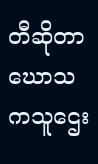တီဆိုတာ ဃောသကသူဌေး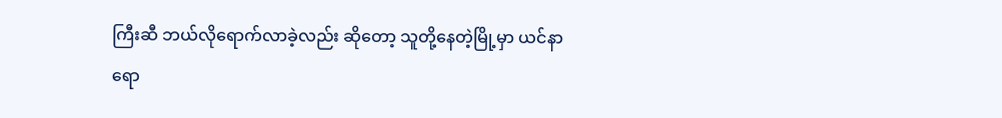ကြီးဆီ ဘယ်လိုရောက်လာခဲ့လည်း ဆိုတော့ သူတို့နေတဲ့မြို့မှာ ယင်နာရော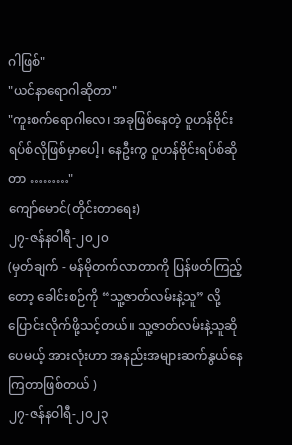ဂါဖြစ်"
"ယင်နာရောဂါဆိုတာ"
"ကူးစက်ရောဂါလေ၊ အခုဖြစ်နေတဲ့ ဝူဟန်ဗိုင်းရပ်စ်လိုဖြစ်မှာပေါ့၊ နေဦးကွ ဝူဟန်ဗိုင်းရပ်စ်ဆိုတာ ………"
ကျော်မောင်(တိုင်းတာရေး)
၂၇-ဇန်နဝါရီ-၂၀၂၀
(မှတ်ချက် - မန်မိုတက်လာတာကို ပြန်ဖတ်ကြည့်တော့ ခေါင်းစဉ်ကို “သူ့ဇာတ်လမ်းနဲ့သူ” လို့ ပြောင်းလိုက်ဖို့သင့်တယ်။ သူ့ဇာတ်လမ်းနဲ့သူဆိုပေမယ့် အားလုံးဟာ အနည်းအများဆက်နွယ်နေကြတာဖြစ်တယ် )
၂၇-ဇန်နဝါရီ-၂၀၂၃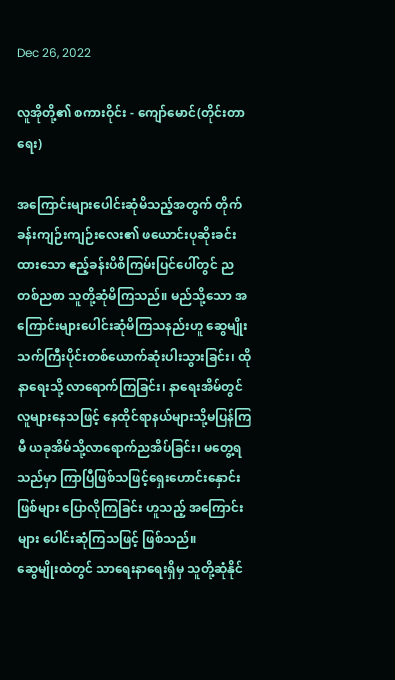Dec 26, 2022

လူအိုတို့၏ စကားဝိုင်း - ကျော်မောင်(တိုင်းတာရေး)

အကြောင်းများပေါင်းဆုံမိသည့်အတွက် တိုက်ခန်းကျဉ်းကျဉ်းလေး၏ ဖယောင်းပုဆိုးခင်းထားသော ဧည့်ခန်းပိစိကြမ်းပြင်ပေါ်တွင် ညတစ်ညစာ သူတို့ဆုံမိကြသည်။ မည်သို့သော အကြောင်းများပေါင်းဆုံမိကြသနည်းဟူ ဆွေမျိုးသက်ကြီးပိုင်းတစ်ယောက်ဆုံးပါးသွားခြင်း၊ ထိုနာရေးသို့ လာရောက်ကြခြင်း၊ နာရေးအိမ်တွင် လူများနေသဖြင့် နေထိုင်ရာနယ်များသို့မပြန်ကြမီ ယခုအိမ်သို့လာရောက်ညအိပ်ခြင်း၊ မတွေ့ရသည်မှာ ကြာပြီဖြစ်သဖြင့်ရှေးဟောင်းနှောင်းဖြစ်များ ပြောလိုကြခြင်း ဟူသည့် အကြောင်းများ ပေါင်းဆုံကြသဖြင့် ဖြစ်သည်။
ဆွေမျိုးထဲတွင် သာရေးနာရေးရှိမှ သူတို့ဆုံနိုင်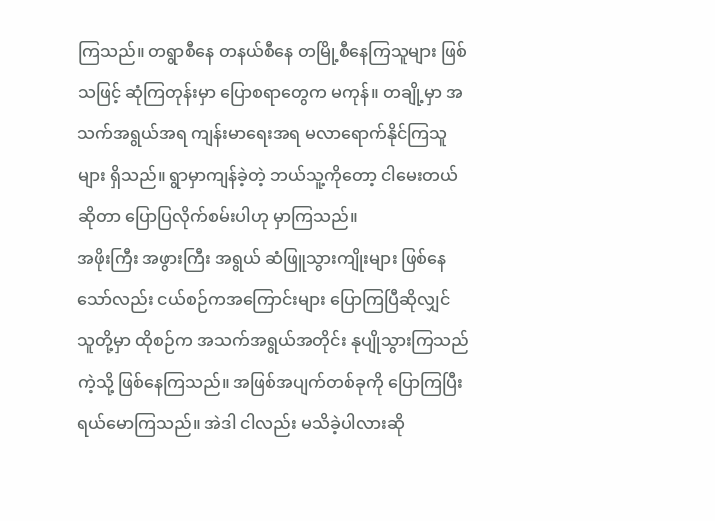ကြသည်။ တရွာစီနေ တနယ်စီနေ တမြို့စီနေကြသူများ ဖြစ်သဖြင့် ဆုံကြတုန်းမှာ ပြောစရာတွေက မကုန်။ တချို့မှာ အသက်အရွယ်အရ ကျန်းမာရေးအရ မလာရောက်နိုင်ကြသူများ ရှိသည်။ ရွာမှာကျန်ခဲ့တဲ့ ဘယ်သူ့ကိုတော့ ငါမေးတယ်ဆိုတာ ပြောပြလိုက်စမ်းပါဟု မှာကြသည်။
အဖိုးကြီး အဖွားကြီး အရွယ် ဆံဖြူသွားကျိုးများ ဖြစ်နေသော်လည်း ငယ်စဉ်ကအကြောင်းများ ပြောကြပြီဆိုလျှင် သူတို့မှာ ထိုစဉ်က အသက်အရွယ်အတိုင်း နုပျိုသွားကြသည်ကဲ့သို့ ဖြစ်နေကြသည်။ အဖြစ်အပျက်တစ်ခုကို ပြောကြပြီး ရယ်မောကြသည်။ အဲဒါ ငါလည်း မသိခဲ့ပါလားဆို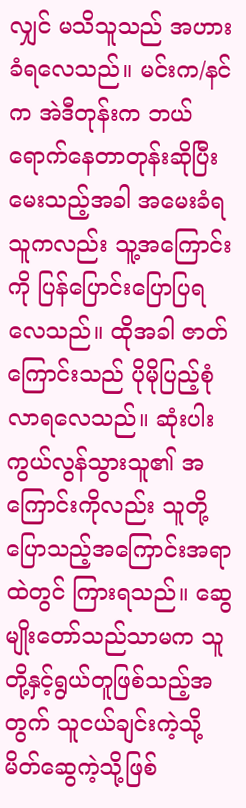လျှင် မသိသူသည် အဟားခံရလေသည်။ မင်းက/နင်က အဲဒီတုန်းက ဘယ်ရောက်နေတာတုန်းဆိုပြီး မေးသည့်အခါ အမေးခံရသူကလည်း သူ့အကြောင်းကို ပြန်ပြောင်းပြောပြရလေသည်။ ထိုအခါ ဇာတ်ကြောင်းသည် ပိုမိုပြည့်စုံလာရလေသည်။ ဆုံးပါးကွယ်လွန်သွားသူ၏ အကြောင်းကိုလည်း သူတို့ပြောသည့်အကြောင်းအရာထဲတွင် ကြားရသည်။ ဆွေမျိုးတော်သည်သာမက သူတို့နှင့်ရွယ်တူဖြစ်သည့်အတွက် သူငယ်ချင်းကဲ့သို့ မိတ်ဆွေကဲ့သို့ဖြစ်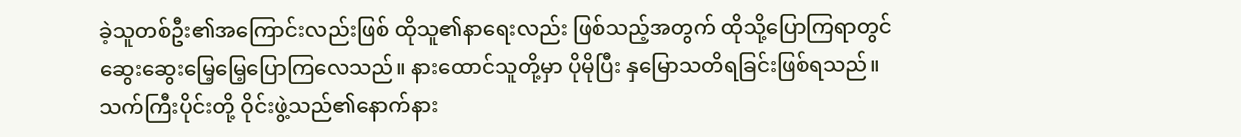ခဲ့သူတစ်ဦး၏အကြောင်းလည်းဖြစ် ထိုသူ၏နာရေးလည်း ဖြစ်သည့်အတွက် ထိုသို့ပြောကြရာတွင် ဆွေးဆွေးမြေ့မြေ့ပြောကြလေသည်။ နားထောင်သူတို့မှာ ပိုမိုပြီး နှမြောသတိရခြင်းဖြစ်ရသည်။
သက်ကြီးပိုင်းတို့ ဝိုင်းဖွဲ့သည်၏နောက်နား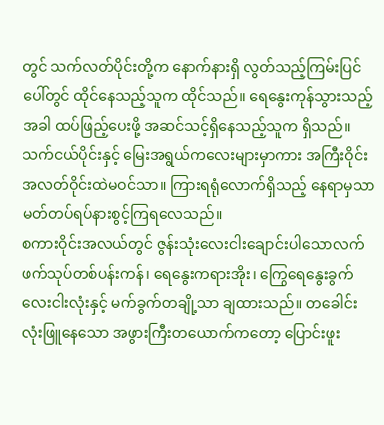တွင် သက်လတ်ပိုင်းတို့က နောက်နားရှိ လွတ်သည့်ကြမ်းပြင်ပေါ်တွင် ထိုင်နေသည့်သူက ထိုင်သည်။ ရေနွေးကုန်သွားသည့်အခါ ထပ်ဖြည့်ပေးဖို့ အဆင်သင့်ရှိနေသည့်သူက ရှိသည်။ သက်ငယ်ပိုင်းနှင့် မြေးအရွယ်ကလေးများမှာကား အကြီးဝိုင်း အလတ်ဝိုင်းထဲမဝင်သာ။ ကြားရရုံလောက်ရှိသည့် နေရာမှသာ မတ်တပ်ရပ်နားစွင့်ကြရလေသည်။
စကားဝိုင်းအလယ်တွင် ဇွန်းသုံးလေးငါးချောင်းပါသောလက်ဖက်သုပ်တစ်ပန်းကန်၊ ရေနွေးကရားအိုး၊ ကြွေရေနွေးခွက်လေးငါးလုံးနှင့် မက်ခွက်တချို့သာ ချထားသည်။ တခေါင်းလုံးဖြူနေသော အဖွားကြီးတယောက်ကတော့ ပြောင်းဖူး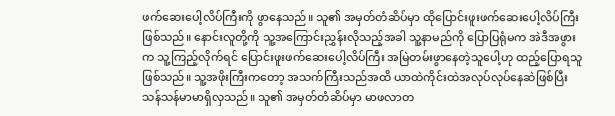ဖက်ဆေးပေါ့လိပ်ကြီးကို ဖွာနေသည်။ သူ၏ အမှတ်တံဆိပ်မှာ ထိုပြောင်းဖူးဖက်ဆေးပေါ့လိပ်ကြီး ဖြစ်သည်။ နောင်းလူတို့ကို သူ့အကြောင်းညွှန်းလိုသည့်အခါ သူ့နာမည်ကို ပြောပြရုံမက အဲဒီအဖွားက သူ့ကြည့်လိုက်ရင် ပြောင်းဖူးဖက်ဆေးပေါ့လိပ်ကြီး အမြဲတမ်းဖွာနေတဲ့သူပေါ့ဟု ထည့်ပြောရသူဖြစ်သည်။ သူ့အဖိုးကြီးကတော့ အသက်ကြီးသည်အထိ ယာထဲကိုင်းထဲအလုပ်လုပ်နေဆဲဖြစ်ပြီး သန်သန်မာမာရှိလှသည်။ သူ၏ အမှတ်တံဆိပ်မှာ မာဖလာတ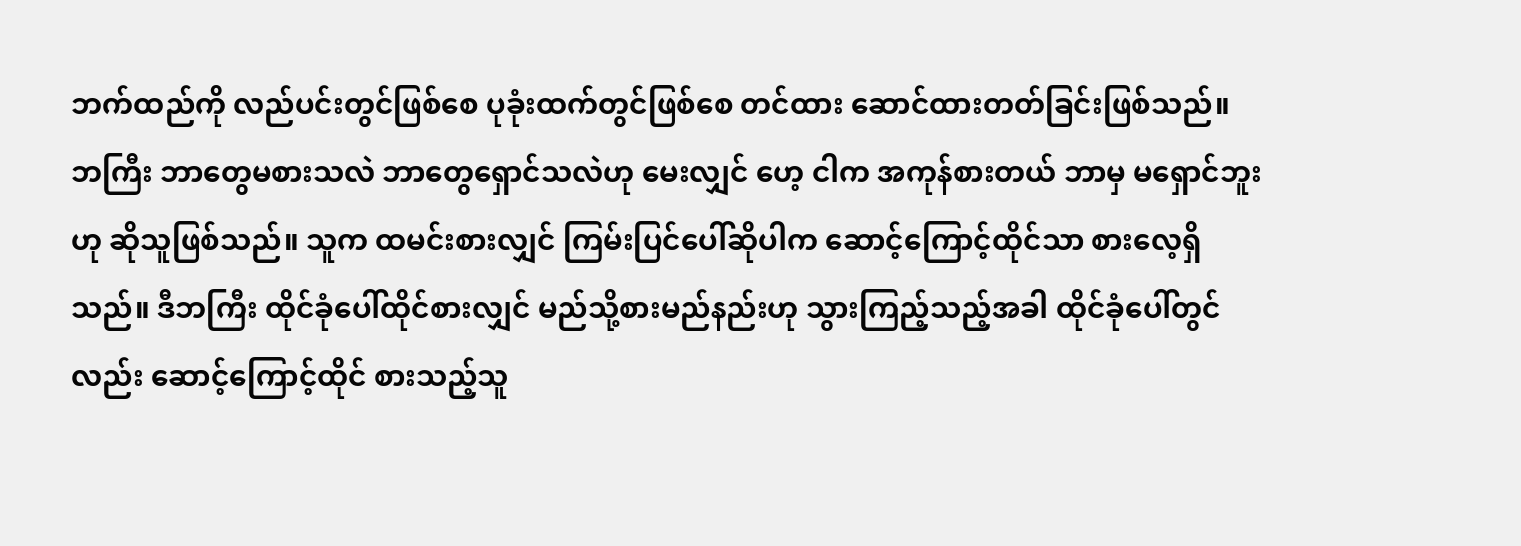ဘက်ထည်ကို လည်ပင်းတွင်ဖြစ်စေ ပုခုံးထက်တွင်ဖြစ်စေ တင်ထား ဆောင်ထားတတ်ခြင်းဖြစ်သည်။
ဘကြီး ဘာတွေမစားသလဲ ဘာတွေရှောင်သလဲဟု မေးလျှင် ဟေ့ ငါက အကုန်စားတယ် ဘာမှ မရှောင်ဘူးဟု ဆိုသူဖြစ်သည်။ သူက ထမင်းစားလျှင် ကြမ်းပြင်ပေါ်ဆိုပါက ဆောင့်ကြောင့်ထိုင်သာ စားလေ့ရှိသည်။ ဒီဘကြီး ထိုင်ခုံပေါ်ထိုင်စားလျှင် မည်သို့စားမည်နည်းဟု သွားကြည့်သည့်အခါ ထိုင်ခုံပေါ်တွင်လည်း ဆောင့်ကြောင့်ထိုင် စားသည့်သူ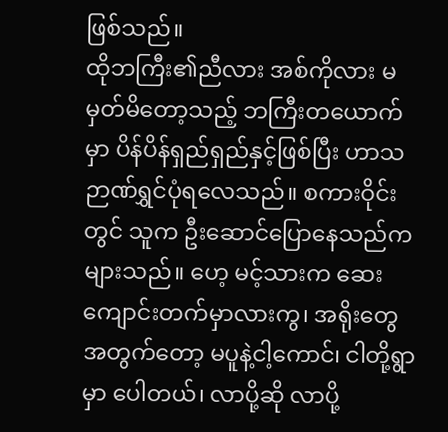ဖြစ်သည်။
ထိုဘကြီး၏ညီလား အစ်ကိုလား မမှတ်မိတော့သည့် ဘကြီးတယောက်မှာ ပိန်ပိန်ရှည်ရှည်နှင့်ဖြစ်ပြီး ဟာသဉာဏ်ရွှင်ပုံရလေသည်။ စကားဝိုင်းတွင် သူက ဦးဆောင်ပြောနေသည်က များသည်။ ဟေ့ မင့်သားက ဆေးကျောင်းတက်မှာလားကွ၊ အရိုးတွေအတွက်တော့ မပူနဲ့ငါ့ကောင်၊ ငါတို့ရွာမှာ ပေါတယ်၊ လာပို့ဆို လာပို့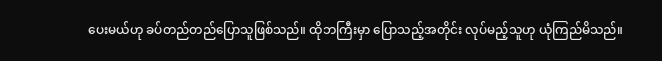ပေးမယ်ဟု ခပ်တည်တည်ပြောသူဖြစ်သည်။ ထိုဘကြီးမှာ ပြောသည့်အတိုင်း လုပ်မည့်သူဟု ယုံကြည်မိသည်။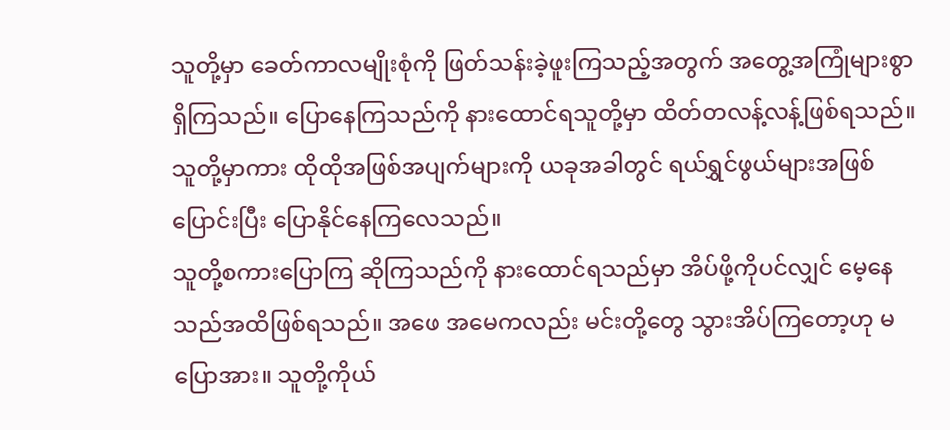သူတို့မှာ ခေတ်ကာလမျိုးစုံကို ဖြတ်သန်းခဲ့ဖူးကြသည့်အတွက် အတွေ့အကြုံများစွာရှိကြသည်။ ပြောနေကြသည်ကို နားထောင်ရသူတို့မှာ ထိတ်တလန့်လန့်ဖြစ်ရသည်။ သူတို့မှာကား ထိုထိုအဖြစ်အပျက်များကို ယခုအခါတွင် ရယ်ရွှင်ဖွယ်များအဖြစ်ပြောင်းပြီး ပြောနိုင်နေကြလေသည်။
သူတို့စကားပြောကြ ဆိုကြသည်ကို နားထောင်ရသည်မှာ အိပ်ဖို့ကိုပင်လျှင် မေ့နေသည်အထိဖြစ်ရသည်။ အဖေ အမေကလည်း မင်းတို့တွေ သွားအိပ်ကြတော့ဟု မပြောအား။ သူတို့ကိုယ်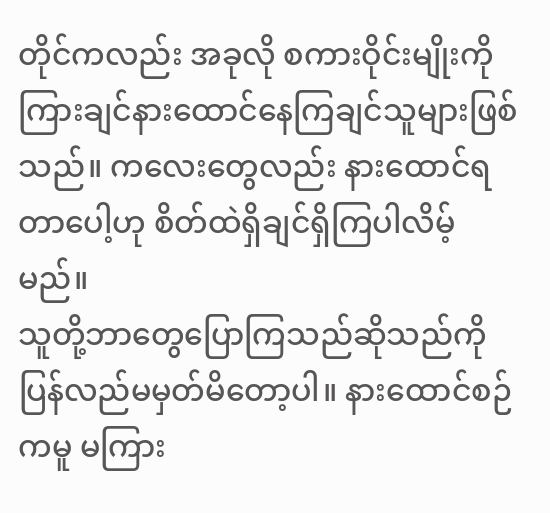တိုင်ကလည်း အခုလို စကားဝိုင်းမျိုးကို ကြားချင်နားထောင်နေကြချင်သူများဖြစ်သည်။ ကလေးတွေလည်း နားထောင်ရတာပေါ့ဟု စိတ်ထဲရှိချင်ရှိကြပါလိမ့်မည်။
သူတို့ဘာတွေပြောကြသည်ဆိုသည်ကို ပြန်လည်မမှတ်မိတော့ပါ။ နားထောင်စဉ်ကမူ မကြား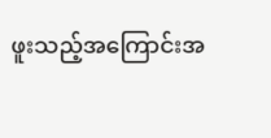ဖူးသည့်အကြောင်းအ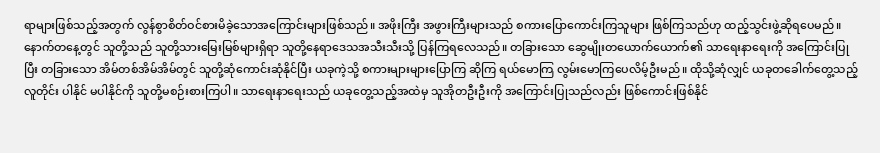ရာများဖြစ်သည့်အတွက် လွန်စွာစိတ်ဝင်စားမိခဲ့သောအကြောင်းများဖြစ်သည်။ အဖိုးကြီး အဖွားကြီးများသည် စကားပြောကောင်းကြသူများ ဖြစ်ကြသည်ဟု ထည့်သွင်းဖွဲ့ဆိုရပေမည်။
နောက်တနေ့တွင် သူတို့သည် သူတို့သားမြေးမြစ်များရှိရာ သူတို့နေရာဒေသအသီးသီးသို့ ပြန်ကြရလေသည်။ တခြားသော ဆွေမျိုးတယောက်ယောက်၏ သာရေးနာရေးကို အကြောင်းပြုပြီး တခြားသော အိမ်တစ်အိမ်အိမ်တွင် သူတို့ဆုံကောင်းဆုံနိုင်ပြီး ယခုကဲ့သို့ စကားများများပြောကြ ဆိုကြ ရယ်မောကြ လွမ်းမောကြပေလိမ့်ဦးမည်။ ထိုသို့ဆုံလျှင် ယခုတခေါက်တွေ့သည့်လူတိုင်း ပါနိုင် မပါနိုင်ကို သူတို့မစဉ်းစားကြပါ။ သာရေးနာရေးသည် ယခုတွေ့သည့်အထဲမှ သူအိုတဦးဦးကို အကြောင်းပြုသည်လည်း ဖြစ်ကောင်းဖြစ်နိုင်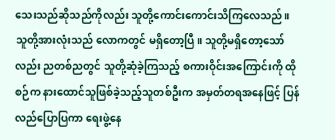သေးသည်ဆိုသည်ကိုလည်း သူတို့ကောင်းကောင်းသိကြလေသည်။
သူတို့အားလုံးသည် လောကတွင် မရှိတော့ပြီ။ သူတို့မရှိတော့သော်လည်း ညတစ်ညတွင် သူတို့ဆုံခဲ့ကြသည့် စကားဝိုင်းအကြောင်းကို ထိုစဉ်က နားထောင်သူဖြစ်ခဲ့သည့်သူတစ်ဦးက အမှတ်တရအနေဖြင့် ပြန်လည်ပြောပြကာ ရေးဖွဲ့နေ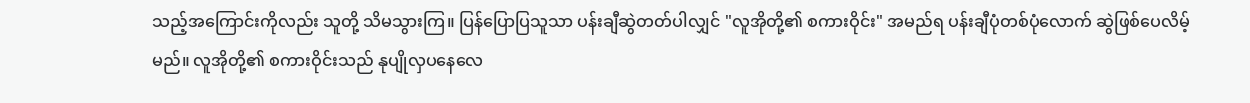သည့်အကြောင်းကိုလည်း သူတို့ သိမသွားကြ။ ပြန်ပြောပြသူသာ ပန်းချီဆွဲတတ်ပါလျှင် "လူအိုတို့၏ စကားဝိုင်း" အမည်ရ ပန်းချီပုံတစ်ပုံလောက် ဆွဲဖြစ်ပေလိမ့်မည်။ လူအိုတို့၏ စကားဝိုင်းသည် နုပျိုလှပနေလေ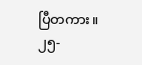ပြီတကား။
၂၅-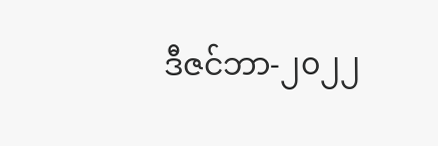ဒီဇင်ဘာ-၂၀၂၂